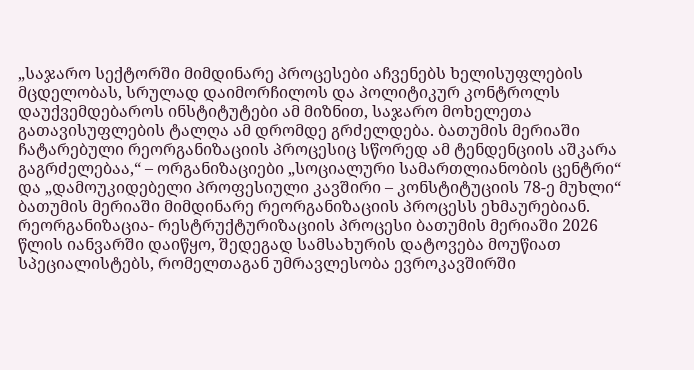„საჯარო სექტორში მიმდინარე პროცესები აჩვენებს ხელისუფლების მცდელობას, სრულად დაიმორჩილოს და პოლიტიკურ კონტროლს დაუქვემდებაროს ინსტიტუტები ამ მიზნით, საჯარო მოხელეთა გათავისუფლების ტალღა ამ დრომდე გრძელდება. ბათუმის მერიაში ჩატარებული რეორგანიზაციის პროცესიც სწორედ ამ ტენდენციის აშკარა გაგრძელებაა,“ – ორგანიზაციები „სოციალური სამართლიანობის ცენტრი“ და „დამოუკიდებელი პროფესიული კავშირი – კონსტიტუციის 78-ე მუხლი“ ბათუმის მერიაში მიმდინარე რეორგანიზაციის პროცესს ეხმაურებიან.
რეორგანიზაცია- რესტრუქტურიზაციის პროცესი ბათუმის მერიაში 2026 წლის იანვარში დაიწყო, შედეგად სამსახურის დატოვება მოუწიათ სპეციალისტებს, რომელთაგან უმრავლესობა ევროკავშირში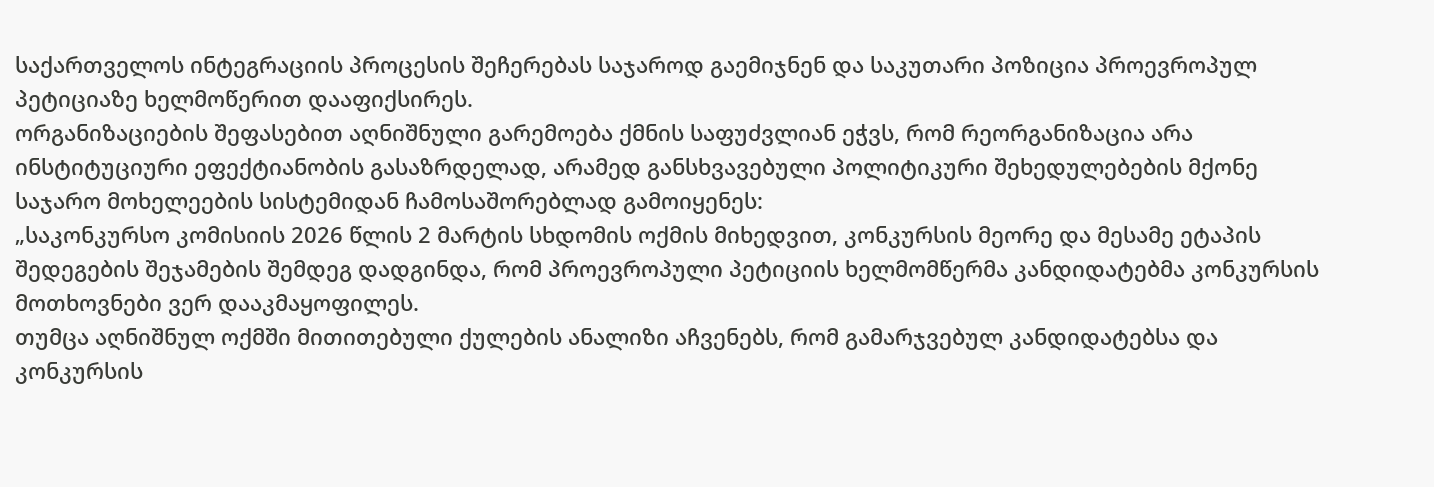საქართველოს ინტეგრაციის პროცესის შეჩერებას საჯაროდ გაემიჯნენ და საკუთარი პოზიცია პროევროპულ პეტიციაზე ხელმოწერით დააფიქსირეს.
ორგანიზაციების შეფასებით აღნიშნული გარემოება ქმნის საფუძვლიან ეჭვს, რომ რეორგანიზაცია არა ინსტიტუციური ეფექტიანობის გასაზრდელად, არამედ განსხვავებული პოლიტიკური შეხედულებების მქონე საჯარო მოხელეების სისტემიდან ჩამოსაშორებლად გამოიყენეს:
„საკონკურსო კომისიის 2026 წლის 2 მარტის სხდომის ოქმის მიხედვით, კონკურსის მეორე და მესამე ეტაპის შედეგების შეჯამების შემდეგ დადგინდა, რომ პროევროპული პეტიციის ხელმომწერმა კანდიდატებმა კონკურსის მოთხოვნები ვერ დააკმაყოფილეს.
თუმცა აღნიშნულ ოქმში მითითებული ქულების ანალიზი აჩვენებს, რომ გამარჯვებულ კანდიდატებსა და კონკურსის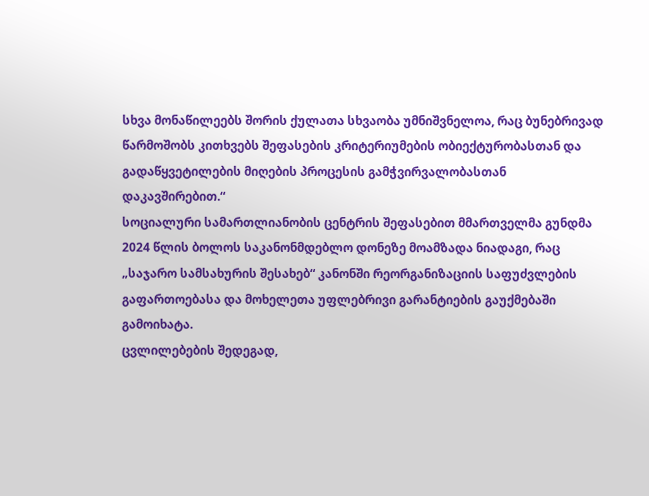სხვა მონაწილეებს შორის ქულათა სხვაობა უმნიშვნელოა, რაც ბუნებრივად წარმოშობს კითხვებს შეფასების კრიტერიუმების ობიექტურობასთან და გადაწყვეტილების მიღების პროცესის გამჭვირვალობასთან დაკავშირებით.“
სოციალური სამართლიანობის ცენტრის შეფასებით მმართველმა გუნდმა 2024 წლის ბოლოს საკანონმდებლო დონეზე მოამზადა ნიადაგი, რაც „საჯარო სამსახურის შესახებ“ კანონში რეორგანიზაციის საფუძვლების გაფართოებასა და მოხელეთა უფლებრივი გარანტიების გაუქმებაში გამოიხატა.
ცვლილებების შედეგად,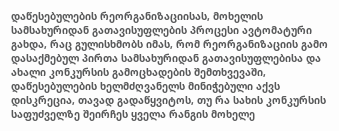დაწესებულების რეორგანიზაციისას, მოხელის სამსახურიდან გათავისუფლების პროცესი ავტომატური გახდა, რაც გულისხმობს იმას, რომ რეორგანიზაციის გამო დასაქმებულ პირთა სამსახურიდან გათავისუფლებისა და ახალი კონკურსის გამოცხადების შემთხვევაში, დაწესებულების ხელმძღვანელს მინიჭებული აქვს დისკრეცია, თავად გადაწყვიტოს, თუ რა სახის კონკურსის საფუძველზე შეირჩეს ყველა რანგის მოხელე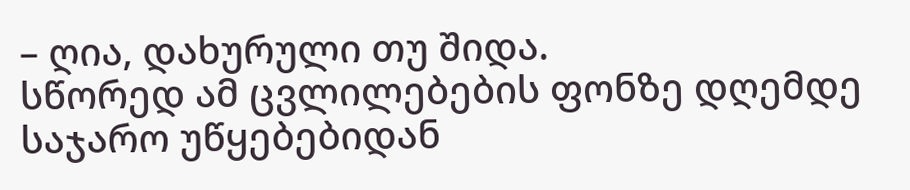– ღია, დახურული თუ შიდა.
სწორედ ამ ცვლილებების ფონზე დღემდე საჯარო უწყებებიდან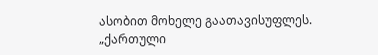ასობით მოხელე გაათავისუფლეს.
„ქართული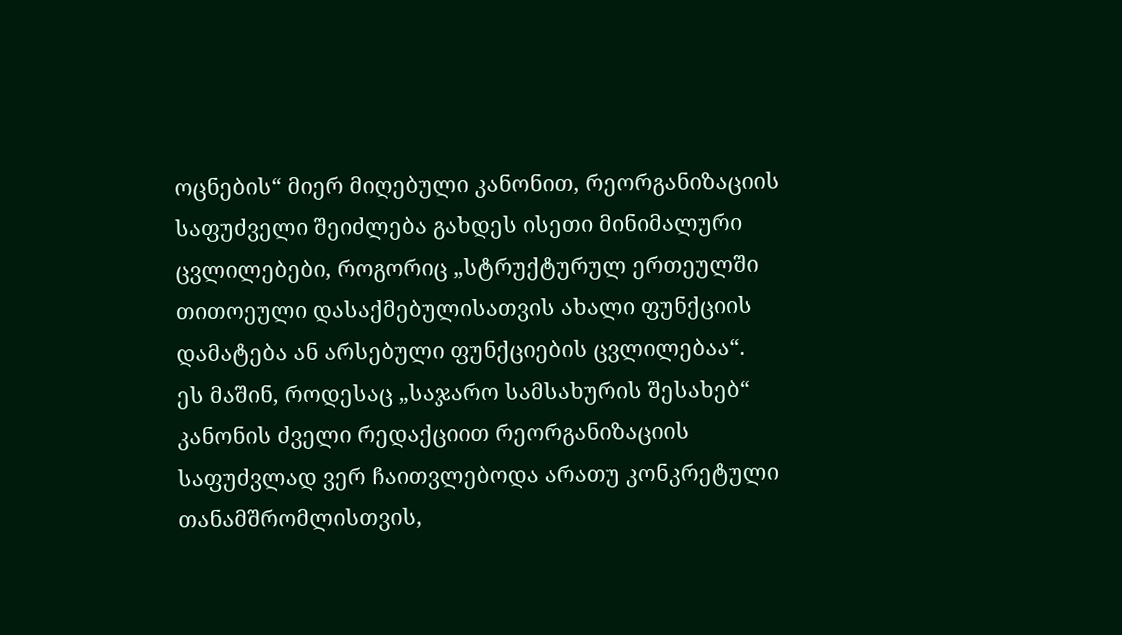ოცნების“ მიერ მიღებული კანონით, რეორგანიზაციის საფუძველი შეიძლება გახდეს ისეთი მინიმალური ცვლილებები, როგორიც „სტრუქტურულ ერთეულში თითოეული დასაქმებულისათვის ახალი ფუნქციის დამატება ან არსებული ფუნქციების ცვლილებაა“.
ეს მაშინ, როდესაც „საჯარო სამსახურის შესახებ“ კანონის ძველი რედაქციით რეორგანიზაციის საფუძვლად ვერ ჩაითვლებოდა არათუ კონკრეტული თანამშრომლისთვის,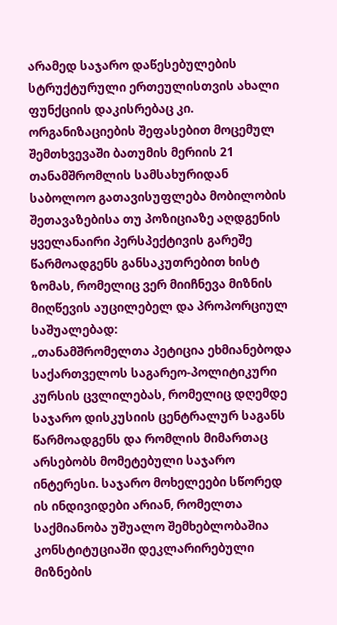არამედ საჯარო დაწესებულების სტრუქტურული ერთეულისთვის ახალი ფუნქციის დაკისრებაც კი.
ორგანიზაციების შეფასებით მოცემულ შემთხვევაში ბათუმის მერიის 21 თანამშრომლის სამსახურიდან საბოლოო გათავისუფლება მობილობის შეთავაზებისა თუ პოზიციაზე აღდგენის ყველანაირი პერსპექტივის გარეშე წარმოადგენს განსაკუთრებით ხისტ ზომას, რომელიც ვერ მიიჩნევა მიზნის მიღწევის აუცილებელ და პროპორციულ საშუალებად:
„თანამშრომელთა პეტიცია ეხმიანებოდა საქართველოს საგარეო-პოლიტიკური კურსის ცვლილებას, რომელიც დღემდე საჯარო დისკუსიის ცენტრალურ საგანს წარმოადგენს და რომლის მიმართაც არსებობს მომეტებული საჯარო ინტერესი. საჯარო მოხელეები სწორედ ის ინდივიდები არიან, რომელთა საქმიანობა უშუალო შემხებლობაშია კონსტიტუციაში დეკლარირებული მიზნების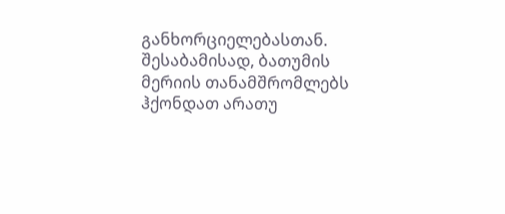განხორციელებასთან. შესაბამისად, ბათუმის მერიის თანამშრომლებს ჰქონდათ არათუ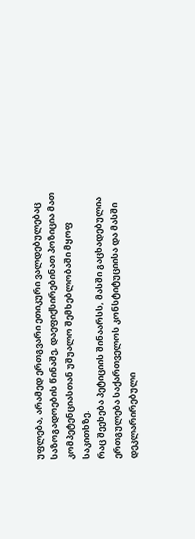უფლება, არამედ ერთგვარი ეთიკური ვალდებულებაც საზოგადოების წინაშე, დაეფიქსირებინათ პოზიცია მათ კომპეტენციასთან უშუალო შემხებლობაში მყოფ საკითხზე.
რაც შეეხება პეტიციის შინაარსს, მასში გაცხადებულია ერთგულება საქართველოს კონსტიტუციისა და მასში დეკლარირებული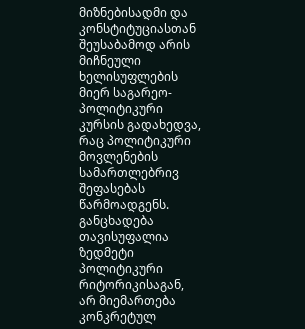მიზნებისადმი და კონსტიტუციასთან შეუსაბამოდ არის მიჩნეული ხელისუფლების მიერ საგარეო-პოლიტიკური კურსის გადახედვა, რაც პოლიტიკური მოვლენების სამართლებრივ შეფასებას წარმოადგენს.
განცხადება თავისუფალია ზედმეტი პოლიტიკური რიტორიკისაგან, არ მიემართება კონკრეტულ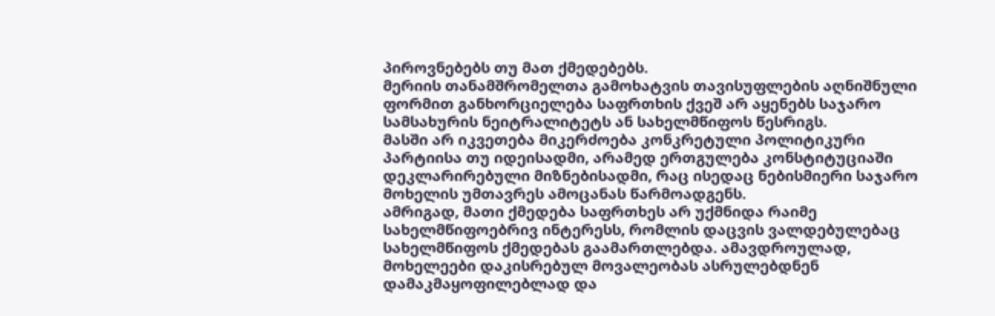პიროვნებებს თუ მათ ქმედებებს.
მერიის თანამშრომელთა გამოხატვის თავისუფლების აღნიშნული ფორმით განხორციელება საფრთხის ქვეშ არ აყენებს საჯარო სამსახურის ნეიტრალიტეტს ან სახელმწიფოს წესრიგს.
მასში არ იკვეთება მიკერძოება კონკრეტული პოლიტიკური პარტიისა თუ იდეისადმი, არამედ ერთგულება კონსტიტუციაში დეკლარირებული მიზნებისადმი, რაც ისედაც ნებისმიერი საჯარო მოხელის უმთავრეს ამოცანას წარმოადგენს.
ამრიგად, მათი ქმედება საფრთხეს არ უქმნიდა რაიმე სახელმწიფოებრივ ინტერესს, რომლის დაცვის ვალდებულებაც სახელმწიფოს ქმედებას გაამართლებდა. ამავდროულად, მოხელეები დაკისრებულ მოვალეობას ასრულებდნენ დამაკმაყოფილებლად და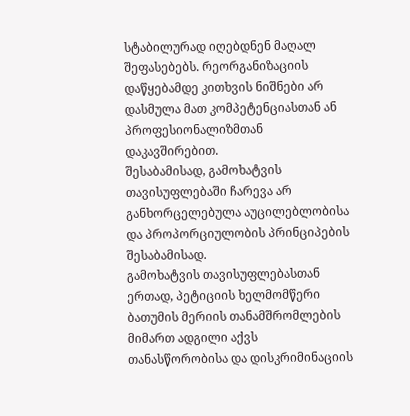სტაბილურად იღებდნენ მაღალ შეფასებებს. რეორგანიზაციის დაწყებამდე კითხვის ნიშნები არ დასმულა მათ კომპეტენციასთან ან პროფესიონალიზმთან დაკავშირებით.
შესაბამისად, გამოხატვის თავისუფლებაში ჩარევა არ განხორცელებულა აუცილებლობისა და პროპორციულობის პრინციპების შესაბამისად.
გამოხატვის თავისუფლებასთან ერთად, პეტიციის ხელმომწერი ბათუმის მერიის თანამშრომლების მიმართ ადგილი აქვს თანასწორობისა და დისკრიმინაციის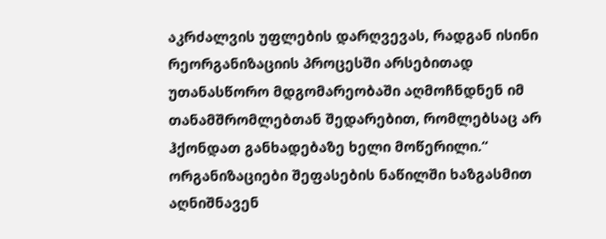აკრძალვის უფლების დარღვევას, რადგან ისინი რეორგანიზაციის პროცესში არსებითად უთანასწორო მდგომარეობაში აღმოჩნდნენ იმ თანამშრომლებთან შედარებით, რომლებსაც არ ჰქონდათ განხადებაზე ხელი მოწერილი.“
ორგანიზაციები შეფასების ნაწილში ხაზგასმით აღნიშნავენ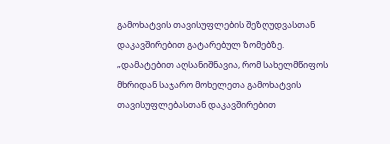გამოხატვის თავისუფლების შეზღუდვასთან დაკავშირებით გატარებულ ზომებზე.
„დამატებით აღსანიშნავია, რომ სახელმწიფოს მხრიდან საჯარო მოხელეთა გამოხატვის თავისუფლებასთან დაკავშირებით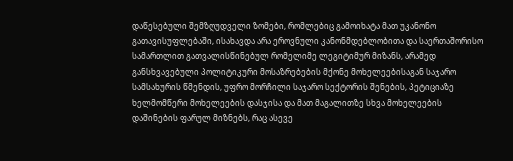დაწესებული შემზღუდველი ზომები, რომლებიც გამოიხატა მათ უკანონო გათავისუფლებაში, ისახავდა არა ეროვნული კანონმდებლობითა და საერთაშორისო სამართლით გათვალისწინებულ რომელიმე ლეგიტიმურ მიზანს, არამედ განსხვავებული პოლიტიკური მოსაზრებების მქონე მოხელეებისაგან საჯარო სამსახურის წმენდის, უფრო მორჩილი საჯარო სექტორის შენების, პეტიციაზე ხელმომწერი მოხელეების დასჯისა და მათ მაგალითზე სხვა მოხელეების დაშინების ფარულ მიზნებს, რაც ასევე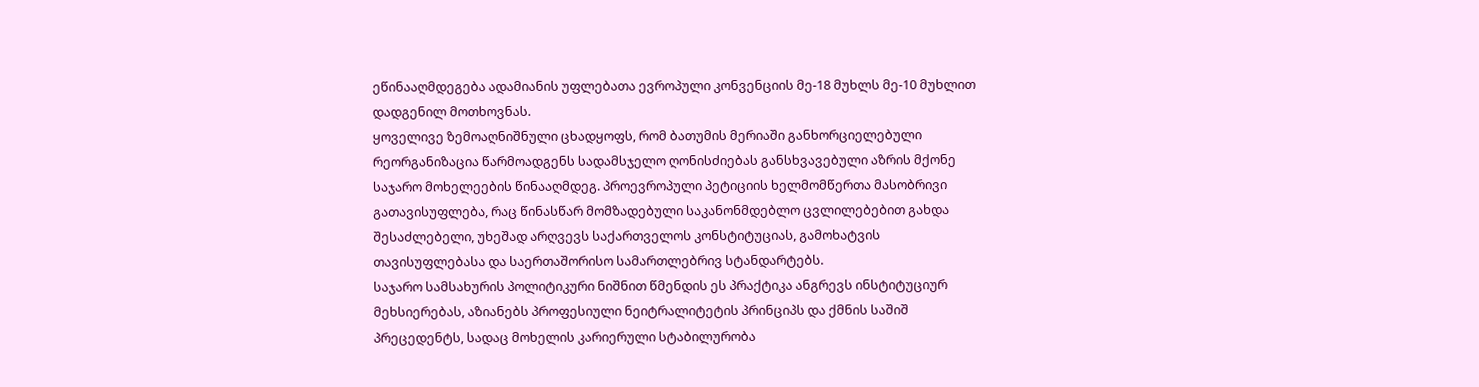ეწინააღმდეგება ადამიანის უფლებათა ევროპული კონვენციის მე-18 მუხლს მე-10 მუხლით დადგენილ მოთხოვნას.
ყოველივე ზემოაღნიშნული ცხადყოფს, რომ ბათუმის მერიაში განხორციელებული რეორგანიზაცია წარმოადგენს სადამსჯელო ღონისძიებას განსხვავებული აზრის მქონე საჯარო მოხელეების წინააღმდეგ. პროევროპული პეტიციის ხელმომწერთა მასობრივი გათავისუფლება, რაც წინასწარ მომზადებული საკანონმდებლო ცვლილებებით გახდა შესაძლებელი, უხეშად არღვევს საქართველოს კონსტიტუციას, გამოხატვის თავისუფლებასა და საერთაშორისო სამართლებრივ სტანდარტებს.
საჯარო სამსახურის პოლიტიკური ნიშნით წმენდის ეს პრაქტიკა ანგრევს ინსტიტუციურ მეხსიერებას, აზიანებს პროფესიული ნეიტრალიტეტის პრინციპს და ქმნის საშიშ პრეცედენტს, სადაც მოხელის კარიერული სტაბილურობა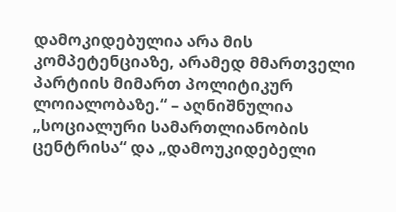დამოკიდებულია არა მის კომპეტენციაზე, არამედ მმართველი პარტიის მიმართ პოლიტიკურ ლოიალობაზე.“ – აღნიშნულია „სოციალური სამართლიანობის ცენტრისა“ და „დამოუკიდებელი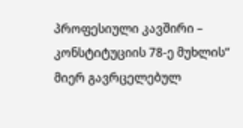პროფესიული კავშირი – კონსტიტუციის 78-ე მუხლის“ მიერ გავრცელებულ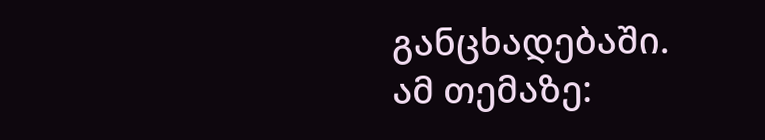განცხადებაში.
ამ თემაზე: